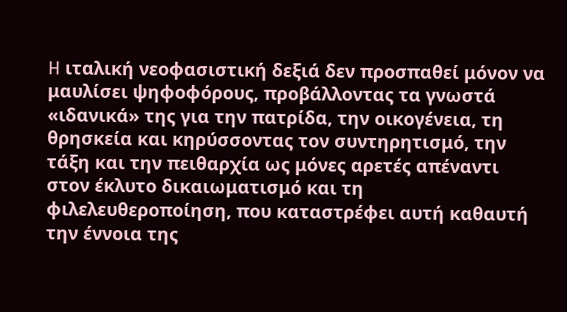H ιταλική νεοφασιστική δεξιά δεν προσπαθεί μόνον να μαυλίσει ψηφοφόρους, προβάλλοντας τα γνωστά «ιδανικά» της για την πατρίδα, την οικογένεια, τη θρησκεία και κηρύσσοντας τον συντηρητισμό, την τάξη και την πειθαρχία ως μόνες αρετές απέναντι στον έκλυτο δικαιωματισμό και τη φιλελευθεροποίηση, που καταστρέφει αυτή καθαυτή την έννοια της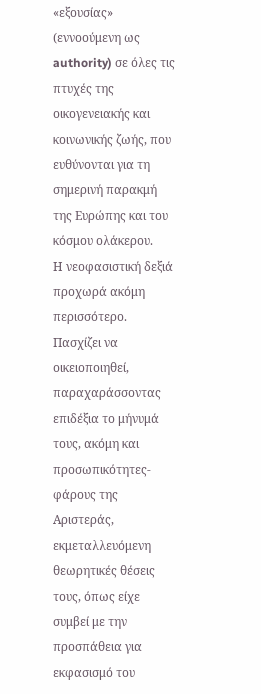«εξουσίας» (εννοούμενη ως authority) σε όλες τις πτυχές της οικογενειακής και κοινωνικής ζωής, που ευθύνονται για τη σημερινή παρακμή της Ευρώπης και του κόσμου ολάκερου.
Η νεοφασιστική δεξιά προχωρά ακόμη περισσότερο. Πασχίζει να οικειοποιηθεί, παραχαράσσοντας επιδέξια το μήνυμά τους, ακόμη και προσωπικότητες-φάρους της Αριστεράς, εκμεταλλευόμενη θεωρητικές θέσεις τους, όπως είχε συμβεί με την προσπάθεια για εκφασισμό του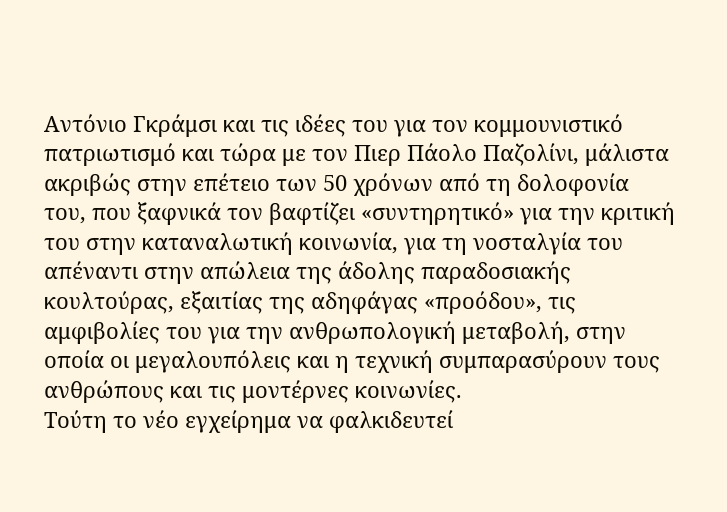Αντόνιο Γκράμσι και τις ιδέες του για τον κομμουνιστικό πατριωτισμό και τώρα με τον Πιερ Πάολο Παζολίνι, μάλιστα ακριβώς στην επέτειο των 50 χρόνων από τη δολοφονία του, που ξαφνικά τον βαφτίζει «συντηρητικό» για την κριτική του στην καταναλωτική κοινωνία, για τη νοσταλγία του απέναντι στην απώλεια της άδολης παραδοσιακής κουλτούρας, εξαιτίας της αδηφάγας «προόδου», τις αμφιβολίες του για την ανθρωπολογική μεταβολή, στην οποία οι μεγαλουπόλεις και η τεχνική συμπαρασύρουν τους ανθρώπους και τις μοντέρνες κοινωνίες.
Τούτη το νέο εγχείρημα να φαλκιδευτεί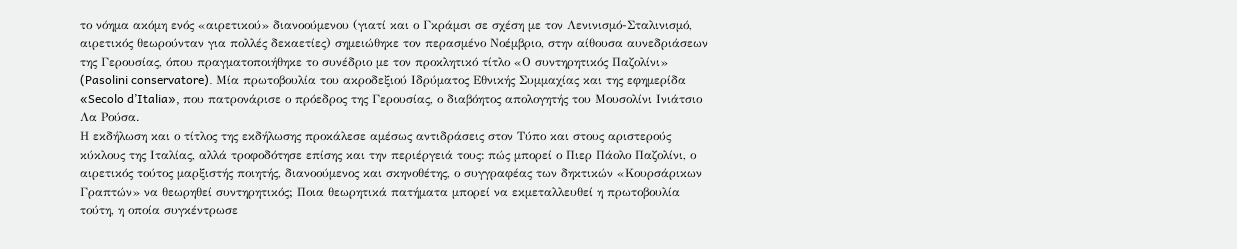το νόημα ακόμη ενός «αιρετικού» διανοούμενου (γιατί και ο Γκράμσι σε σχέση με τον Λενινισμό-Σταλινισμό, αιρετικός θεωρούνταν για πολλές δεκαετίες) σημειώθηκε τον περασμένο Νοέμβριο, στην αίθουσα αυνεδριάσεων της Γερουσίας, όπου πραγματοποιήθηκε το συνέδριο με τον προκλητικό τίτλο «Ο συντηρητικός Παζολίνι» (Pasolini conservatore). Μία πρωτοβουλία του ακροδεξιού Ιδρύματος Εθνικής Συμμαχίας και της εφημερίδα «Secolo d’Italia», που πατρονάρισε ο πρόεδρος της Γερουσίας, ο διαβόητος απολογητής του Μουσολίνι Ινιάτσιο Λα Ρούσα.
Η εκδήλωση και ο τίτλος της εκδήλωσης προκάλεσε αμέσως αντιδράσεις στον Τύπο και στους αριστερούς κύκλους της Ιταλίας, αλλά τροφοδότησε επίσης και την περιέργειά τους: πώς μπορεί ο Πιερ Πάολο Παζολίνι, ο αιρετικός τούτος μαρξιστής ποιητής, διανοούμενος και σκηνοθέτης, ο συγγραφέας των δηκτικών «Κουρσάρικων Γραπτών» να θεωρηθεί συντηρητικός; Ποια θεωρητικά πατήματα μπορεί να εκμεταλλευθεί η πρωτοβουλία τούτη, η οποία συγκέντρωσε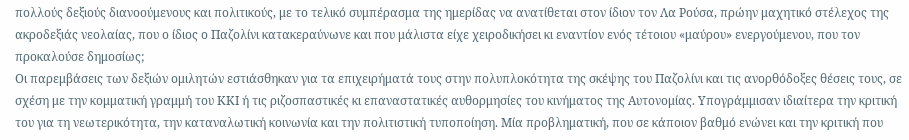πολλούς δεξιούς διανοούμενους και πολιτικούς, με το τελικό συμπέρασμα της ημερίδας να ανατίθεται στον ίδιον τον Λα Ρούσα, πρώην μαχητικό στέλεχος της ακροδεξιάς νεολαίας, που ο ίδιος ο Παζολίνι κατακεραύνωνε και που μάλιστα είχε χειροδικήσει κι εναντίον ενός τέτοιου «μαύρου» ενεργούμενου, που τον προκαλούσε δημοσίως;
Οι παρεμβάσεις των δεξιών ομιλητών εστιάσθηκαν για τα επιχειρήματά τους στην πολυπλοκότητα της σκέψης του Παζολίνι και τις ανορθόδοξες θέσεις τους, σε σχέση με την κομματική γραμμή του ΚΚΙ ή τις ριζοσπαστικές κι επαναστατικές αυθορμησίες του κινήματος της Αυτονομίας. Υπογράμμισαν ιδιαίτερα την κριτική του για τη νεωτερικότητα, την καταναλωτική κοινωνία και την πολιτιστική τυποποίηση. Μία προβληματική, που σε κάποιον βαθμό ενώνει και την κριτική που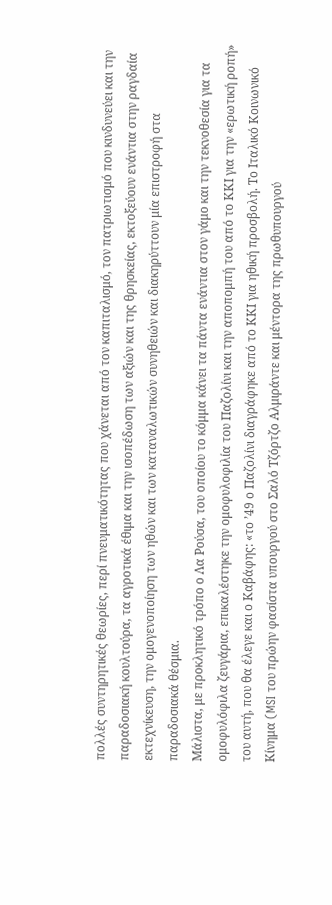πολλές συντηρητικές θεωρίες, περί πνευματικότητας που χάνεται από τον καπιταλισμό, τον πατριωτισμό που κινδυνεύει και την παραδοσιακή κουλτούρα, τα αγροτικά έθιμα και την ισοπέδωση των αξιών και της θρησκείας, εκτοξεύουν ενάντια στην ραγδαία εκτεχνίκευση, την ομογενοποίηση των ηθών και των καταναλωτικών συνηθειών και διακηρύττουν μία επιστροφή στα παραδοσιακά θέσμια.
Μάλιστα, με προκλητικό τρόπο ο Λα Ρούσα, του οποίου το κόμμα κάνει τα πάντα ενάντια στον γάμο και την τεκνοθεσία για τα ομοφυλόφιλα ζευγάρια, επικαλέστηκε την ομοφυλοφιλία του Παζολίνι και την αποπομπή του από το ΚΚΙ για την «ερωτική ροπή» του αυτή, που θα έλεγε και ο Καβάφης: «το ’49 ο Παζολίνι διαγράφηκε από το ΚΚΙ για ηθική προσβολή. Το Ιταλικό Κοινωνικό Κίνημα (MSI του πρώην φασίστα υπουργού στο Σαλό Τζόρτζο Αλμιράντε και μέντορα της πρωθυπουργού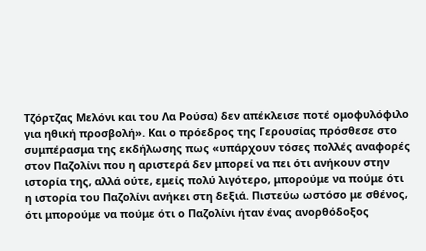Τζόρτζας Μελόνι και του Λα Ρούσα) δεν απέκλεισε ποτέ ομοφυλόφιλο για ηθική προσβολή». Και ο πρόεδρος της Γερουσίας πρόσθεσε στο συμπέρασμα της εκδήλωσης πως «υπάρχουν τόσες πολλές αναφορές στον Παζολίνι που η αριστερά δεν μπορεί να πει ότι ανήκουν στην ιστορία της, αλλά ούτε, εμείς πολύ λιγότερο, μπορούμε να πούμε ότι η ιστορία του Παζολίνι ανήκει στη δεξιά. Πιστεύω ωστόσο με σθένος, ότι μπορούμε να πούμε ότι ο Παζολίνι ήταν ένας ανορθόδοξος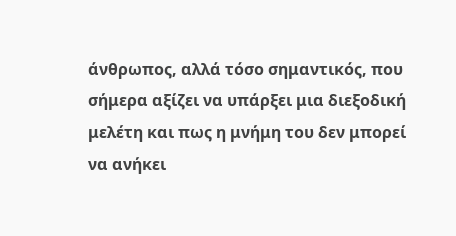άνθρωπος, αλλά τόσο σημαντικός, που σήμερα αξίζει να υπάρξει μια διεξοδική μελέτη και πως η μνήμη του δεν μπορεί να ανήκει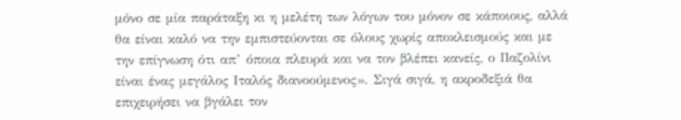μόνο σε μία παράταξη κι η μελέτη των λόγων του μόνον σε κάποιους, αλλά θα είναι καλό να την εμπιστεύονται σε όλους χωρίς αποκλεισμούς και με την επίγνωση ότι απ’ όποια πλευρά και να τον βλέπει κανείς, ο Παζολίνι είναι ένας μεγάλος Ιταλός διανοούμενος». Σιγά σιγά, η ακροδεξιά θα επιχειρήσει να βγάλει τον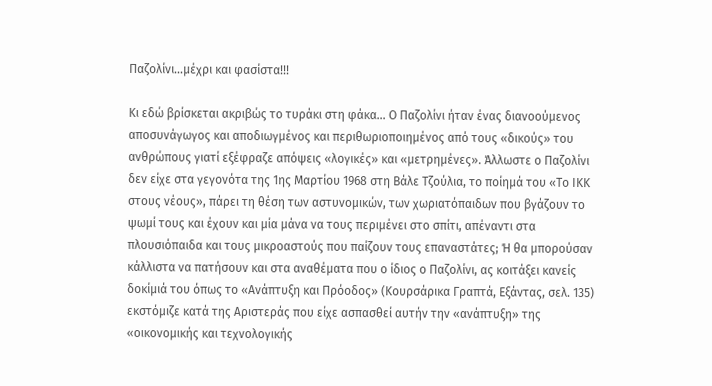Παζολίνι…μέχρι και φασίστα!!!

Κι εδώ βρίσκεται ακριβώς το τυράκι στη φάκα… Ο Παζολίνι ήταν ένας διανοούμενος αποσυνάγωγος και αποδιωγμένος και περιθωριοποιημένος από τους «δικούς» του ανθρώπους γιατί εξέφραζε απόψεις «λογικές» και «μετρημένες». Άλλωστε ο Παζολίνι δεν είχε στα γεγονότα της 1ης Μαρτίου 1968 στη Βάλε Τζούλια, το ποίημά του «Το ΙΚΚ στους νέους», πάρει τη θέση των αστυνομικών, των χωριατόπαιδων που βγάζουν το ψωμί τους και έχουν και μία μάνα να τους περιμένει στο σπίτι, απέναντι στα πλουσιόπαιδα και τους μικροαστούς που παίζουν τους επαναστάτες; Ή θα μπορούσαν κάλλιστα να πατήσουν και στα αναθέματα που ο ίδιος ο Παζολίνι, ας κοιτάξει κανείς δοκίμιά του όπως το «Ανάπτυξη και Πρόοδος» (Κουρσάρικα Γραπτά, Εξάντας, σελ. 135) εκστόμιζε κατά της Αριστεράς που είχε ασπασθεί αυτήν την «ανάπτυξη» της «οικονομικής και τεχνολογικής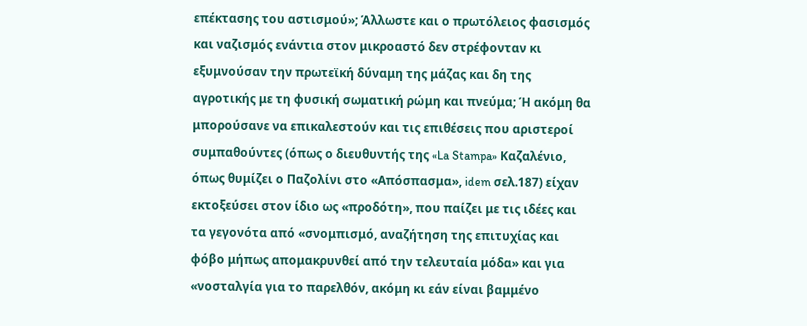επέκτασης του αστισμού»; Άλλωστε και ο πρωτόλειος φασισμός και ναζισμός ενάντια στον μικροαστό δεν στρέφονταν κι εξυμνούσαν την πρωτεϊκή δύναμη της μάζας και δη της αγροτικής με τη φυσική σωματική ρώμη και πνεύμα; Ή ακόμη θα μπορούσανε να επικαλεστούν και τις επιθέσεις που αριστεροί συμπαθούντες (όπως ο διευθυντής της «La Stampa» Καζαλένιο, όπως θυμίζει ο Παζολίνι στο «Απόσπασμα», idem σελ.187) είχαν εκτοξεύσει στον ίδιο ως «προδότη», που παίζει με τις ιδέες και τα γεγονότα από «σνομπισμό, αναζήτηση της επιτυχίας και φόβο μήπως απομακρυνθεί από την τελευταία μόδα» και για «νοσταλγία για το παρελθόν, ακόμη κι εάν είναι βαμμένο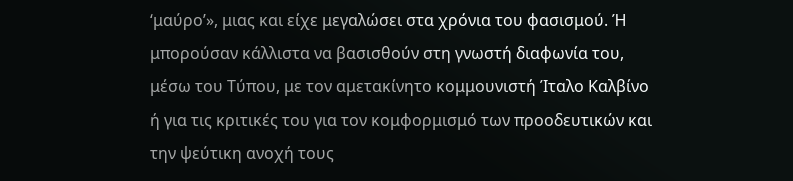‘μαύρο’», μιας και είχε μεγαλώσει στα χρόνια του φασισμού. Ή μπορούσαν κάλλιστα να βασισθούν στη γνωστή διαφωνία του, μέσω του Τύπου, με τον αμετακίνητο κομμουνιστή Ίταλο Καλβίνο ή για τις κριτικές του για τον κομφορμισμό των προοδευτικών και την ψεύτικη ανοχή τους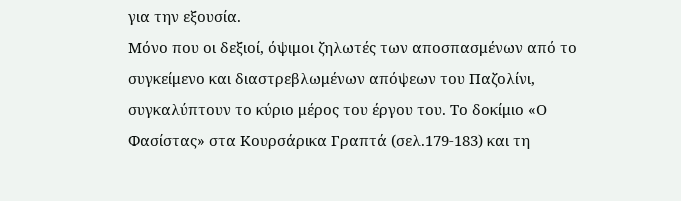για την εξουσία.
Μόνο που οι δεξιοί, όψιμοι ζηλωτές των αποσπασμένων από το συγκείμενο και διαστρεβλωμένων απόψεων του Παζολίνι, συγκαλύπτουν το κύριο μέρος του έργου του. Το δοκίμιο «Ο Φασίστας» στα Κουρσάρικα Γραπτά (σελ.179-183) και τη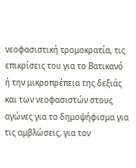νεοφασιστική τρομοκρατία, τις επικρίσεις του για το Βατικανό ή την μικροπρέπεια της δεξιάς και των νεοφασιστών στους αγώνες για το δημοψήφισμα για τις αμβλώσεις, για τον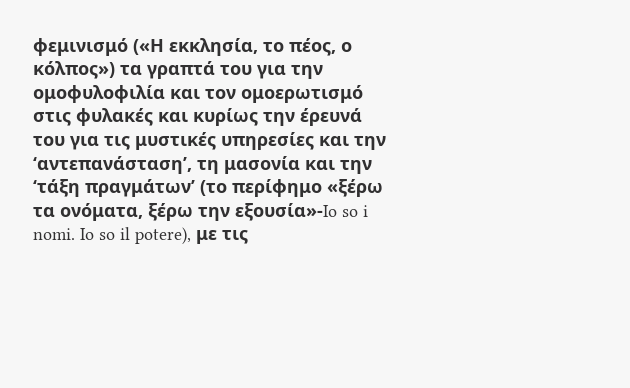φεμινισμό («Η εκκλησία, το πέος, ο κόλπος») τα γραπτά του για την ομοφυλοφιλία και τον ομοερωτισμό στις φυλακές και κυρίως την έρευνά του για τις μυστικές υπηρεσίες και την ‘αντεπανάσταση’, τη μασονία και την ‘τάξη πραγμάτων’ (το περίφημο «ξέρω τα ονόματα, ξέρω την εξουσία»-Io so i nomi. Io so il potere), με τις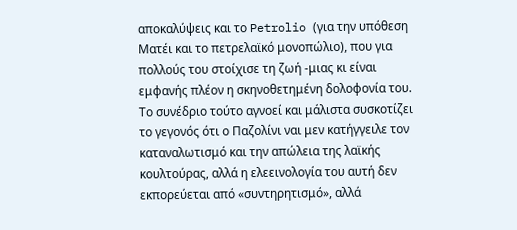αποκαλύψεις και το Petrolio (για την υπόθεση Ματέι και το πετρελαϊκό μονοπώλιο), που για πολλούς του στοίχισε τη ζωή -μιας κι είναι εμφανής πλέον η σκηνοθετημένη δολοφονία του.
Το συνέδριο τούτο αγνοεί και μάλιστα συσκοτίζει το γεγονός ότι ο Παζολίνι ναι μεν κατήγγειλε τον καταναλωτισμό και την απώλεια της λαϊκής κουλτούρας, αλλά η ελεεινολογία του αυτή δεν εκπορεύεται από «συντηρητισμό», αλλά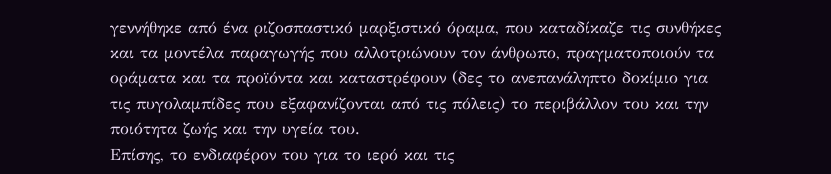γεννήθηκε από ένα ριζοσπαστικό μαρξιστικό όραμα, που καταδίκαζε τις συνθήκες και τα μοντέλα παραγωγής που αλλοτριώνουν τον άνθρωπο, πραγματοποιούν τα οράματα και τα προϊόντα και καταστρέφουν (δες το ανεπανάληπτο δοκίμιο για τις πυγολαμπίδες που εξαφανίζονται από τις πόλεις) το περιβάλλον του και την ποιότητα ζωής και την υγεία του.
Επίσης, το ενδιαφέρον του για το ιερό και τις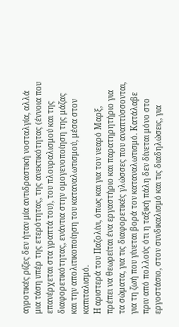αγροτικές ρίζες δεν ήταν μία αντιδραστική νοσταλγία, αλλά μια τάση υπέρ της ετερότητας, της ανεκτικότητας (έννοια που επανέρχεται στα γραπτά του), του πλουραλισμού και της διαφορετικότητας, ενάντια στην ομογενοποίηση της μάζας και την απολιτικοποίηση του καταναλωτισμού, μέσα στον καπιταλισμό.
Η αριστερά του Παζολίνι, όπως και για τον νεαρό Μαρξ, πρέπει να θεωρείται ένα εργαστήριο και παρατηρητήριο για τα σώματα, για τις διαφορετικές γλώσσες που αναπτύσσονται, για τη ζωή που γίνεται βορά τον καταναλωτισμό. Κατάλαβε πριν από πολλούς ότι η ταξική πάλη δεν δίνεται μόνο στο εργοστάσιο, στον συνδικαλισμό και τις διαδηλώσεις, για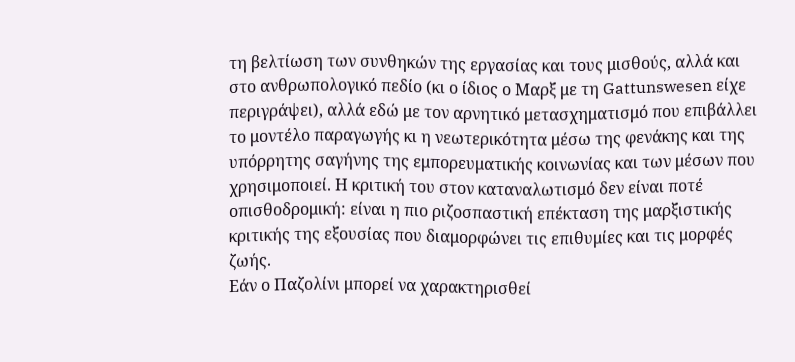τη βελτίωση των συνθηκών της εργασίας και τους μισθούς, αλλά και στο ανθρωπολογικό πεδίο (κι ο ίδιος ο Μαρξ με τη Gattunswesen είχε περιγράψει), αλλά εδώ με τον αρνητικό μετασχηματισμό που επιβάλλει το μοντέλο παραγωγής κι η νεωτερικότητα μέσω της φενάκης και της υπόρρητης σαγήνης της εμπορευματικής κοινωνίας και των μέσων που χρησιμοποιεί. Η κριτική του στον καταναλωτισμό δεν είναι ποτέ οπισθοδρομική: είναι η πιο ριζοσπαστική επέκταση της μαρξιστικής κριτικής της εξουσίας που διαμορφώνει τις επιθυμίες και τις μορφές ζωής.
Εάν ο Παζολίνι μπορεί να χαρακτηρισθεί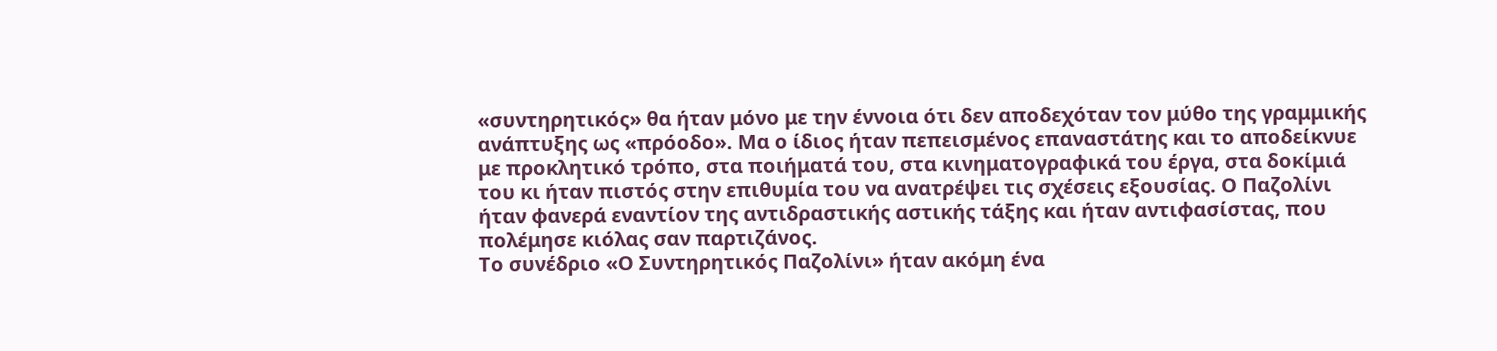«συντηρητικός» θα ήταν μόνο με την έννοια ότι δεν αποδεχόταν τον μύθο της γραμμικής ανάπτυξης ως «πρόοδο». Μα ο ίδιος ήταν πεπεισμένος επαναστάτης και το αποδείκνυε με προκλητικό τρόπο, στα ποιήματά του, στα κινηματογραφικά του έργα, στα δοκίμιά του κι ήταν πιστός στην επιθυμία του να ανατρέψει τις σχέσεις εξουσίας. Ο Παζολίνι ήταν φανερά εναντίον της αντιδραστικής αστικής τάξης και ήταν αντιφασίστας, που πολέμησε κιόλας σαν παρτιζάνος.
Το συνέδριο «Ο Συντηρητικός Παζολίνι» ήταν ακόμη ένα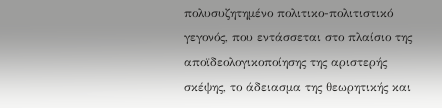πολυσυζητημένο πολιτικο-πολιτιστικό γεγονός, που εντάσσεται στο πλαίσιο της αποϊδεολογικοποίησης της αριστερής σκέψης, το άδειασμα της θεωρητικής και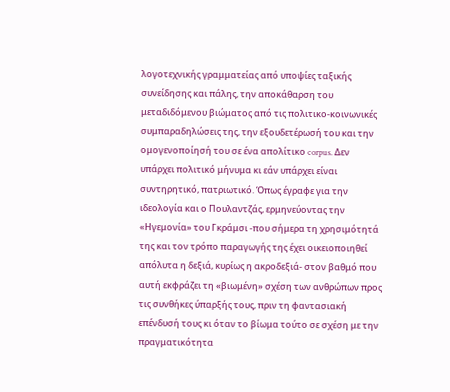λογοτεχνικής γραμματείας από υποψίες ταξικής συνείδησης και πάλης, την αποκάθαρση του μεταδιδόμενου βιώματος από τις πολιτικο-κοινωνικές συμπαραδηλώσεις της, την εξουδετέρωσή του και την ομογενοποίησή του σε ένα απολίτικο corpus. Δεν υπάρχει πολιτικό μήνυμα κι εάν υπάρχει είναι συντηρητικό, πατριωτικό. Όπως έγραφε για την ιδεολογία και ο Πουλαντζάς, ερμηνεύοντας την «Ηγεμονία» του Γκράμσι -που σήμερα τη χρησιμότητά της και τον τρόπο παραγωγής της έχει οικειοποιηθεί απόλυτα η δεξιά, κυρίως η ακροδεξιά- στον βαθμό που αυτή εκφράζει τη «βιωμένη» σχέση των ανθρώπων προς τις συνθήκες ύπαρξής τους, πριν τη φαντασιακή επένδυσή τους κι όταν το βίωμα τούτο σε σχέση με την πραγματικότητα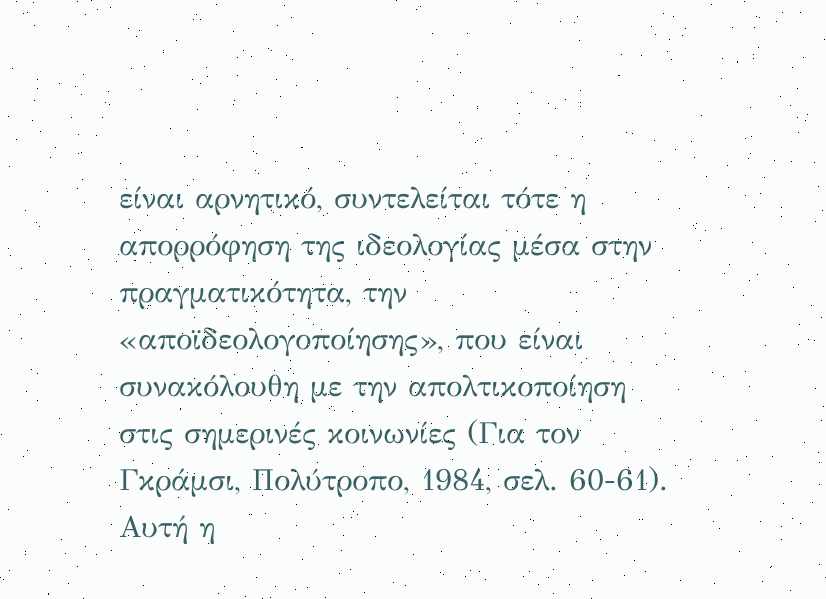είναι αρνητικό, συντελείται τότε η απορρόφηση της ιδεολογίας μέσα στην πραγματικότητα, την «αποϊδεολογοποίησης», που είναι συνακόλουθη με την απολτικοποίηση στις σημερινές κοινωνίες (Για τον Γκράμσι, Πολύτροπο, 1984, σελ. 60-61). Αυτή η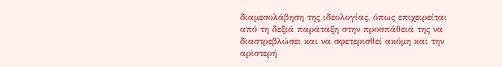διαμεσολάβηση της ιδεολογίας, όπως επιχειρείται από τη δεξιά παράταξη στην προσπάθειά της να διαστρεβλώσει και να σφετερισθεί ακόμη και την αριστερή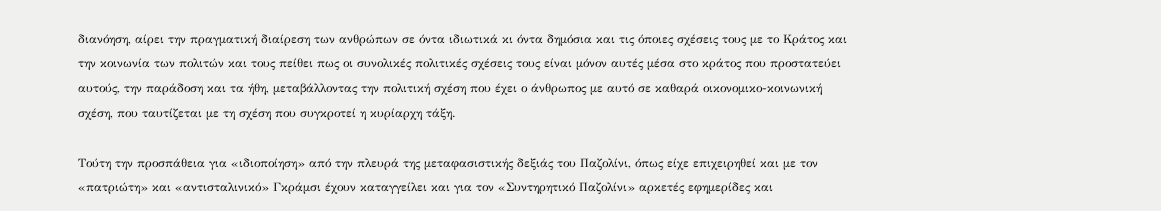διανόηση, αίρει την πραγματική διαίρεση των ανθρώπων σε όντα ιδιωτικά κι όντα δημόσια και τις όποιες σχέσεις τους με το Κράτος και την κοινωνία των πολιτών και τους πείθει πως οι συνολικές πολιτικές σχέσεις τους είναι μόνον αυτές μέσα στο κράτος που προστατεύει αυτούς, την παράδοση και τα ήθη, μεταβάλλοντας την πολιτική σχέση που έχει ο άνθρωπος με αυτό σε καθαρά οικονομικο-κοινωνική σχέση, που ταυτίζεται με τη σχέση που συγκροτεί η κυρίαρχη τάξη.

Τούτη την προσπάθεια για «ιδιοποίηση» από την πλευρά της μεταφασιστικής δεξιάς του Παζολίνι, όπως είχε επιχειρηθεί και με τον «πατριώτη» και «αντισταλινικό» Γκράμσι έχουν καταγγείλει και για τον «Συντηρητικό Παζολίνι» αρκετές εφημερίδες και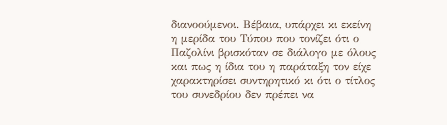διανοούμενοι. Βέβαια, υπάρχει κι εκείνη η μερίδα του Τύπου που τονίζει ότι ο Παζολίνι βρισκόταν σε διάλογο με όλους και πως η ίδια του η παράταξη τον είχε χαρακτηρίσει συντηρητικό κι ότι ο τίτλος του συνεδρίου δεν πρέπει να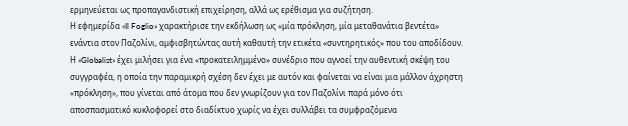ερμηνεύεται ως προπαγανδιστική επιχείρηση, αλλά ως ερέθισμα για συζήτηση.
Η εφημερίδα «Il Foglio» χαρακτήρισε την εκδήλωση ως «μία πρόκληση, μία μεταθανάτια βεντέτα» ενάντια στον Παζολίνι, αμφισβητώντας αυτή καθαυτή την ετικέτα «συντηρητικός» που του αποδίδουν. Η «Globalist» έχει μιλήσει για ένα «προκατειλημμένο» συνέδριο που αγνοεί την αυθεντική σκέψη του συγγραφέα, η οποία την παραμικρή σχέση δεν έχει με αυτόν και φαίνεται να είναι μια μάλλον άχρηστη «πρόκληση», που γίνεται από άτομα που δεν γνωρίζουν για τον Παζολίνι παρά μόνο ότι αποσπασματικό κυκλοφορεί στο διαδίκτυο χωρίς να έχει συλλάβει τα συμφραζόμενα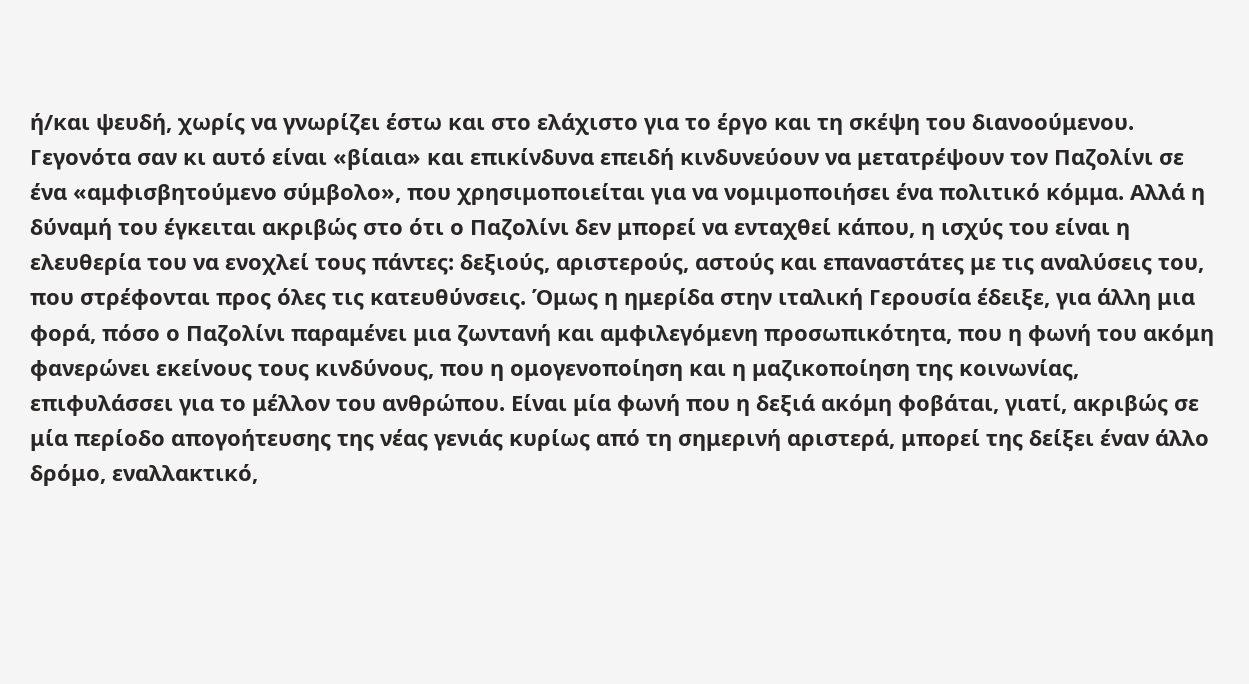ή/και ψευδή, χωρίς να γνωρίζει έστω και στο ελάχιστο για το έργο και τη σκέψη του διανοούμενου.
Γεγονότα σαν κι αυτό είναι «βίαια» και επικίνδυνα επειδή κινδυνεύουν να μετατρέψουν τον Παζολίνι σε ένα «αμφισβητούμενο σύμβολο», που χρησιμοποιείται για να νομιμοποιήσει ένα πολιτικό κόμμα. Αλλά η δύναμή του έγκειται ακριβώς στο ότι ο Παζολίνι δεν μπορεί να ενταχθεί κάπου, η ισχύς του είναι η ελευθερία του να ενοχλεί τους πάντες: δεξιούς, αριστερούς, αστούς και επαναστάτες με τις αναλύσεις του, που στρέφονται προς όλες τις κατευθύνσεις. Όμως η ημερίδα στην ιταλική Γερουσία έδειξε, για άλλη μια φορά, πόσο ο Παζολίνι παραμένει μια ζωντανή και αμφιλεγόμενη προσωπικότητα, που η φωνή του ακόμη φανερώνει εκείνους τους κινδύνους, που η ομογενοποίηση και η μαζικοποίηση της κοινωνίας, επιφυλάσσει για το μέλλον του ανθρώπου. Είναι μία φωνή που η δεξιά ακόμη φοβάται, γιατί, ακριβώς σε μία περίοδο απογοήτευσης της νέας γενιάς κυρίως από τη σημερινή αριστερά, μπορεί της δείξει έναν άλλο δρόμο, εναλλακτικό,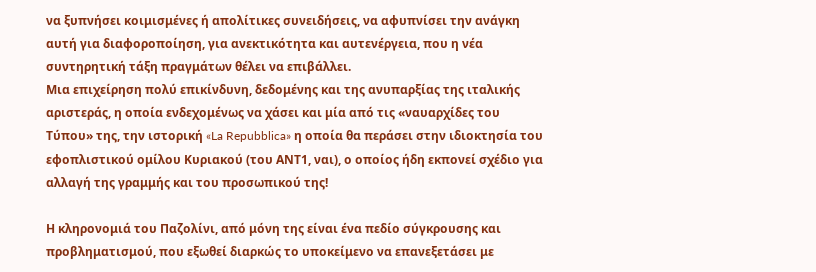να ξυπνήσει κοιμισμένες ή απολίτικες συνειδήσεις, να αφυπνίσει την ανάγκη αυτή για διαφοροποίηση, για ανεκτικότητα και αυτενέργεια, που η νέα συντηρητική τάξη πραγμάτων θέλει να επιβάλλει.
Μια επιχείρηση πολύ επικίνδυνη, δεδομένης και της ανυπαρξίας της ιταλικής αριστεράς, η οποία ενδεχομένως να χάσει και μία από τις «ναυαρχίδες του Τύπου» της, την ιστορική «La Repubblica» η οποία θα περάσει στην ιδιοκτησία του εφοπλιστικού ομίλου Κυριακού (του ΑΝΤ1, ναι), ο οποίος ήδη εκπονεί σχέδιο για αλλαγή της γραμμής και του προσωπικού της!

Η κληρονομιά του Παζολίνι, από μόνη της είναι ένα πεδίο σύγκρουσης και προβληματισμού, που εξωθεί διαρκώς το υποκείμενο να επανεξετάσει με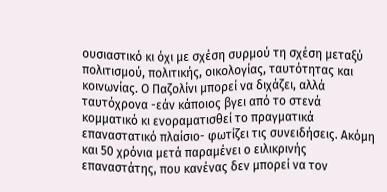ουσιαστικό κι όχι με σχέση συρμού τη σχέση μεταξύ πολιτισμού, πολιτικής, οικολογίας, ταυτότητας και κοινωνίας. Ο Παζολίνι μπορεί να διχάζει, αλλά ταυτόχρονα -εάν κάποιος βγει από το στενά κομματικό κι ενοραματισθεί το πραγματικά επαναστατικό πλαίσιο- φωτίζει τις συνειδήσεις. Ακόμη και 50 χρόνια μετά παραμένει ο ειλικρινής επαναστάτης, που κανένας δεν μπορεί να τον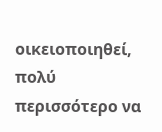οικειοποιηθεί, πολύ περισσότερο να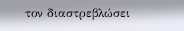τον διαστρεβλώσει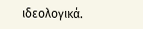ιδεολογικά.